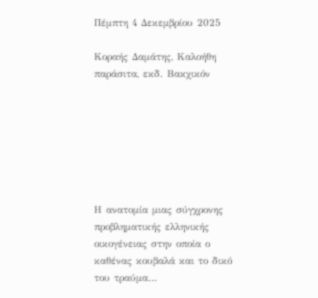Πέμπτη 4 Δεκεμβρίου 2025

Κοραής Δαμάτης, Καλοήθη παράσιτα, εκδ. Βακχικόν







Η ανατομία μιας σύγχρονης προβληματικής ελληνικής οικογένειας στην οποία ο καθένας κουβαλά και το δικό του τραύμα…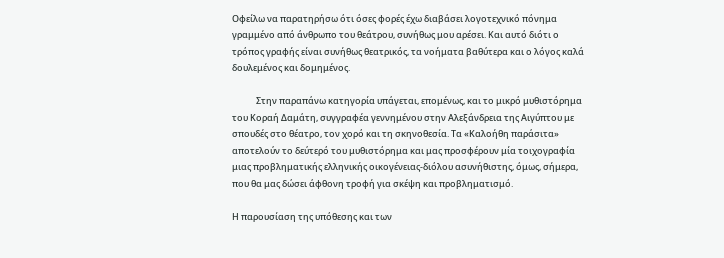Οφείλω να παρατηρήσω ότι όσες φορές έχω διαβάσει λογοτεχνικό πόνημα γραμμένο από άνθρωπο του θεάτρου, συνήθως μου αρέσει. Και αυτό διότι ο τρόπος γραφής είναι συνήθως θεατρικός, τα νοήματα βαθύτερα και ο λόγος καλά δουλεμένος και δομημένος.

            Στην παραπάνω κατηγορία υπάγεται, επομένως, και το μικρό μυθιστόρημα του Κοραή Δαμάτη, συγγραφέα γεννημένου στην Αλεξάνδρεια της Αιγύπτου με σπουδές στο θέατρο, τον χορό και τη σκηνοθεσία. Τα «Καλοήθη παράσιτα» αποτελούν το δεύτερό του μυθιστόρημα και μας προσφέρουν μία τοιχογραφία μιας προβληματικής ελληνικής οικογένειας-διόλου ασυνήθιστης, όμως, σήμερα, που θα μας δώσει άφθονη τροφή για σκέψη και προβληματισμό.

Η παρουσίαση της υπόθεσης και των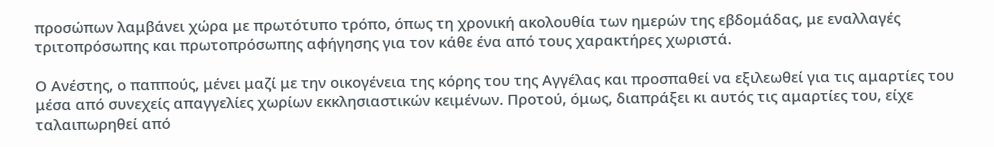προσώπων λαμβάνει χώρα με πρωτότυπο τρόπο, όπως τη χρονική ακολουθία των ημερών της εβδομάδας, με εναλλαγές τριτοπρόσωπης και πρωτοπρόσωπης αφήγησης για τον κάθε ένα από τους χαρακτήρες χωριστά.

Ο Ανέστης, ο παππούς, μένει μαζί με την οικογένεια της κόρης του της Αγγέλας και προσπαθεί να εξιλεωθεί για τις αμαρτίες του μέσα από συνεχείς απαγγελίες χωρίων εκκλησιαστικών κειμένων. Προτού, όμως, διαπράξει κι αυτός τις αμαρτίες του, είχε ταλαιπωρηθεί από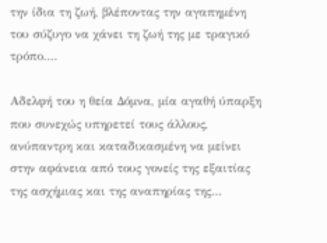την ίδια τη ζωή, βλέποντας την αγαπημένη του σύζυγο να χάνει τη ζωή της με τραγικό τρόπο….

Αδελφή του η θεία Δόμνα, μία αγαθή ύπαρξη που συνεχώς υπηρετεί τους άλλους, ανύπαντρη και καταδικασμένη να μείνει στην αφάνεια από τους γονείς της εξαιτίας της ασχήμιας και της αναπηρίας της…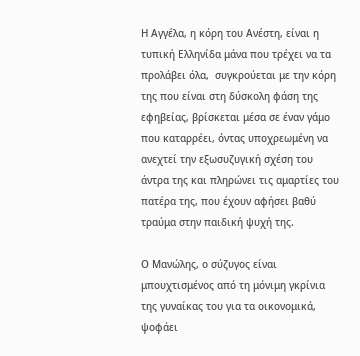Η Αγγέλα, η κόρη του Ανέστη, είναι η τυπική Ελληνίδα μάνα που τρέχει να τα προλάβει όλα,  συγκρούεται με την κόρη της που είναι στη δύσκολη φάση της εφηβείας, βρίσκεται μέσα σε έναν γάμο που καταρρέει, όντας υποχρεωμένη να ανεχτεί την εξωσυζυγική σχέση του άντρα της και πληρώνει τις αμαρτίες του πατέρα της, που έχουν αφήσει βαθύ τραύμα στην παιδική ψυχή της.

Ο Μανώλης, ο σύζυγος είναι μπουχτισμένος από τη μόνιμη γκρίνια της γυναίκας του για τα οικονομικά, ψοφάει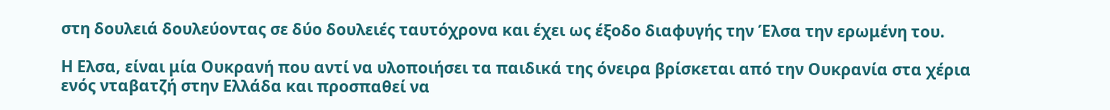στη δουλειά δουλεύοντας σε δύο δουλειές ταυτόχρονα και έχει ως έξοδο διαφυγής την Έλσα την ερωμένη του.

Η Ελσα, είναι μία Ουκρανή που αντί να υλοποιήσει τα παιδικά της όνειρα βρίσκεται από την Ουκρανία στα χέρια ενός νταβατζή στην Ελλάδα και προσπαθεί να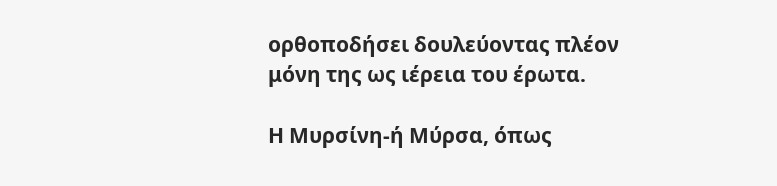ορθοποδήσει δουλεύοντας πλέον μόνη της ως ιέρεια του έρωτα.

Η Μυρσίνη-ή Μύρσα, όπως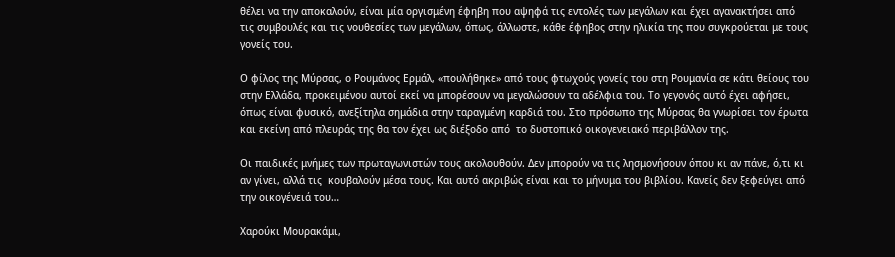θέλει να την αποκαλούν, είναι μία οργισμένη έφηβη που αψηφά τις εντολές των μεγάλων και έχει αγανακτήσει από τις συμβουλές και τις νουθεσίες των μεγάλων, όπως, άλλωστε, κάθε έφηβος στην ηλικία της που συγκρούεται με τους γονείς του.

Ο φίλος της Μύρσας, ο Ρουμάνος Ερμάλ, «πουλήθηκε» από τους φτωχούς γονείς του στη Ρουμανία σε κάτι θείους του στην Ελλάδα, προκειμένου αυτοί εκεί να μπορέσουν να μεγαλώσουν τα αδέλφια του. Το γεγονός αυτό έχει αφήσει, όπως είναι φυσικό, ανεξίτηλα σημάδια στην ταραγμένη καρδιά του. Στο πρόσωπο της Μύρσας θα γνωρίσει τον έρωτα και εκείνη από πλευράς της θα τον έχει ως διέξοδο από  το δυστοπικό οικογενειακό περιβάλλον της.

Οι παιδικές μνήμες των πρωταγωνιστών τους ακολουθούν. Δεν μπορούν να τις λησμονήσουν όπου κι αν πάνε, ό,τι κι αν γίνει, αλλά τις  κουβαλούν μέσα τους. Και αυτό ακριβώς είναι και το μήνυμα του βιβλίου. Κανείς δεν ξεφεύγει από την οικογένειά του…

Χαρούκι Μουρακάμι,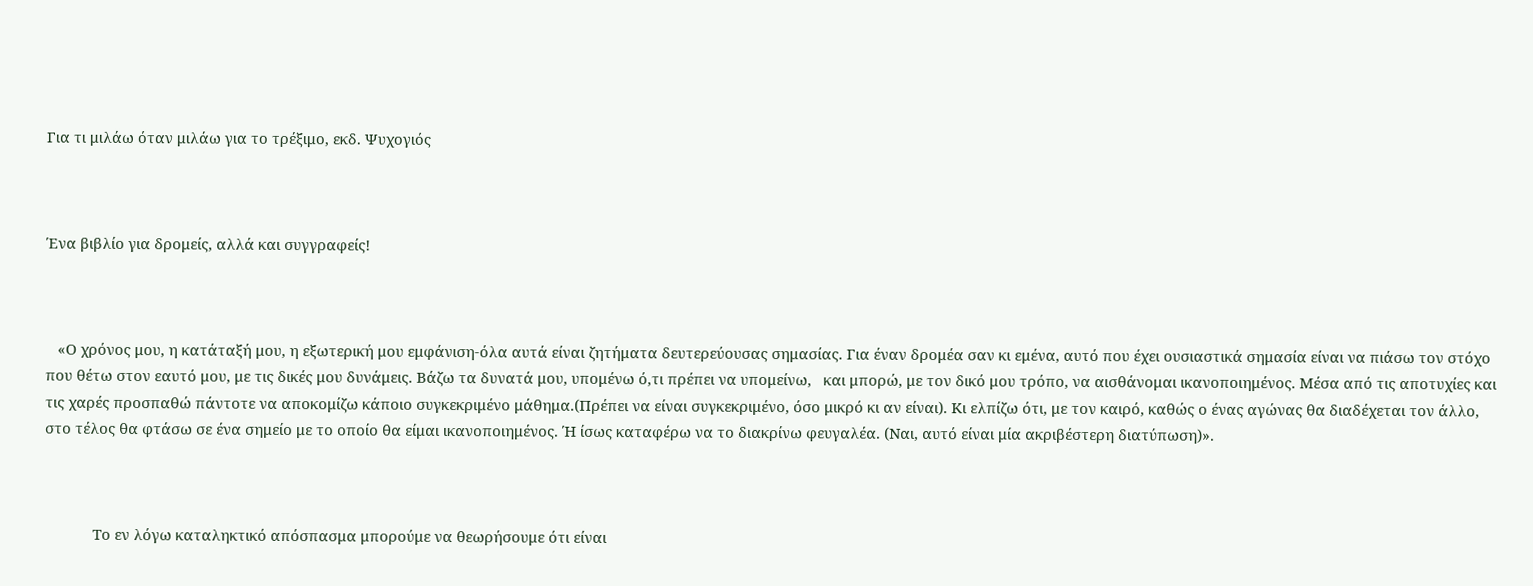Για τι μιλάω όταν μιλάω για το τρέξιμο, εκδ. Ψυχογιός



Ένα βιβλίο για δρομείς, αλλά και συγγραφείς!



   «Ο χρόνος μου, η κατάταξή μου, η εξωτερική μου εμφάνιση-όλα αυτά είναι ζητήματα δευτερεύουσας σημασίας. Για έναν δρομέα σαν κι εμένα, αυτό που έχει ουσιαστικά σημασία είναι να πιάσω τον στόχο που θέτω στον εαυτό μου, με τις δικές μου δυνάμεις. Βάζω τα δυνατά μου, υπομένω ό,τι πρέπει να υπομείνω,   και μπορώ, με τον δικό μου τρόπο, να αισθάνομαι ικανοποιημένος. Μέσα από τις αποτυχίες και τις χαρές προσπαθώ πάντοτε να αποκομίζω κάποιο συγκεκριμένο μάθημα.(Πρέπει να είναι συγκεκριμένο, όσο μικρό κι αν είναι). Κι ελπίζω ότι, με τον καιρό, καθώς ο ένας αγώνας θα διαδέχεται τον άλλο, στο τέλος θα φτάσω σε ένα σημείο με το οποίο θα είμαι ικανοποιημένος. Ή ίσως καταφέρω να το διακρίνω φευγαλέα. (Ναι, αυτό είναι μία ακριβέστερη διατύπωση)».



            Το εν λόγω καταληκτικό απόσπασμα μπορούμε να θεωρήσουμε ότι είναι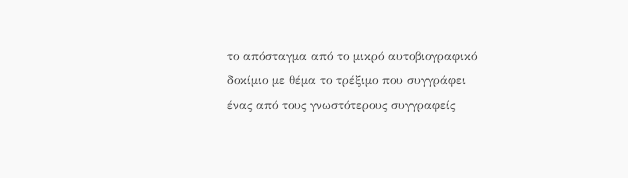το απόσταγμα από το μικρό αυτοβιογραφικό δοκίμιο με θέμα το τρέξιμο που συγγράφει ένας από τους γνωστότερους συγγραφείς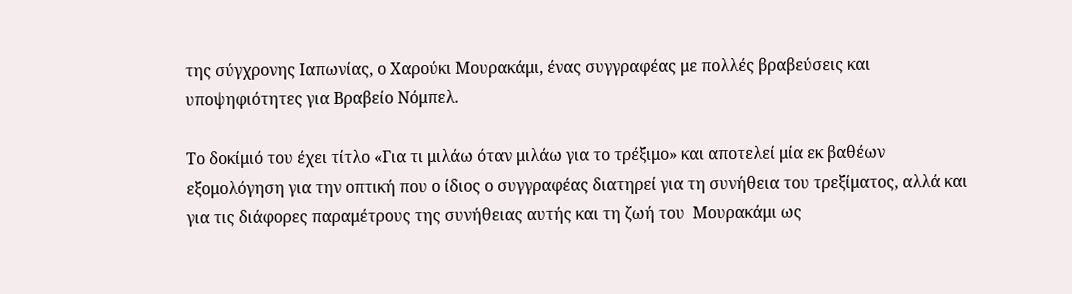της σύγχρονης Ιαπωνίας, ο Χαρούκι Μουρακάμι, ένας συγγραφέας με πολλές βραβεύσεις και υποψηφιότητες για Βραβείο Νόμπελ.

Το δοκίμιό του έχει τίτλο «Για τι μιλάω όταν μιλάω για το τρέξιμο» και αποτελεί μία εκ βαθέων εξομολόγηση για την οπτική που ο ίδιος ο συγγραφέας διατηρεί για τη συνήθεια του τρεξίματος, αλλά και για τις διάφορες παραμέτρους της συνήθειας αυτής και τη ζωή του  Μουρακάμι ως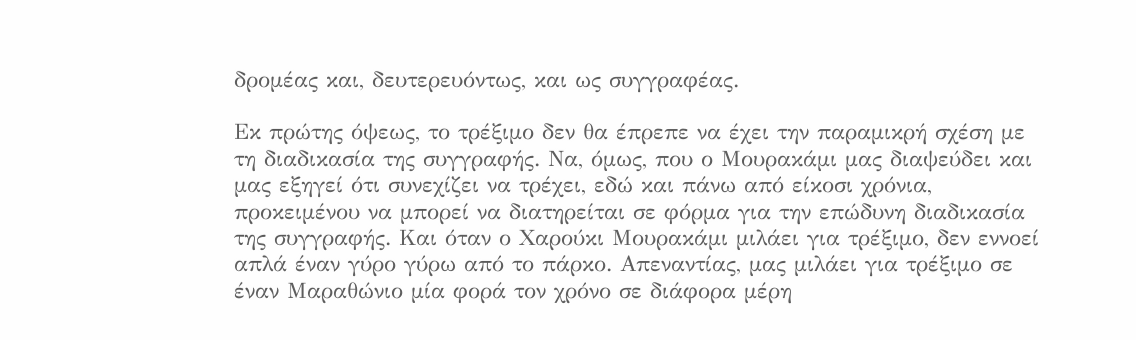δρομέας και, δευτερευόντως, και ως συγγραφέας.

Εκ πρώτης όψεως, το τρέξιμο δεν θα έπρεπε να έχει την παραμικρή σχέση με τη διαδικασία της συγγραφής. Να, όμως, που ο Μουρακάμι μας διαψεύδει και μας εξηγεί ότι συνεχίζει να τρέχει, εδώ και πάνω από είκοσι χρόνια, προκειμένου να μπορεί να διατηρείται σε φόρμα για την επώδυνη διαδικασία της συγγραφής. Και όταν ο Χαρούκι Μουρακάμι μιλάει για τρέξιμο, δεν εννοεί απλά έναν γύρο γύρω από το πάρκο. Απεναντίας, μας μιλάει για τρέξιμο σε έναν Μαραθώνιο μία φορά τον χρόνο σε διάφορα μέρη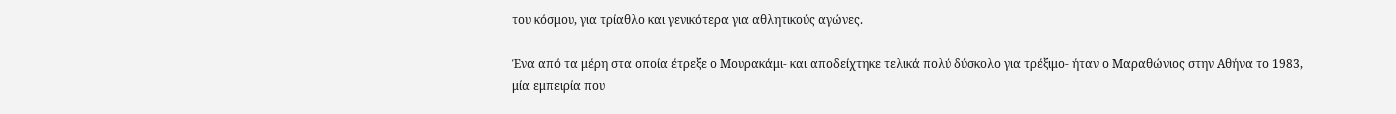του κόσμου, για τρίαθλο και γενικότερα για αθλητικούς αγώνες.

Ένα από τα μέρη στα οποία έτρεξε ο Μουρακάμι- και αποδείχτηκε τελικά πολύ δύσκολο για τρέξιμο- ήταν ο Μαραθώνιος στην Αθήνα το 1983, μία εμπειρία που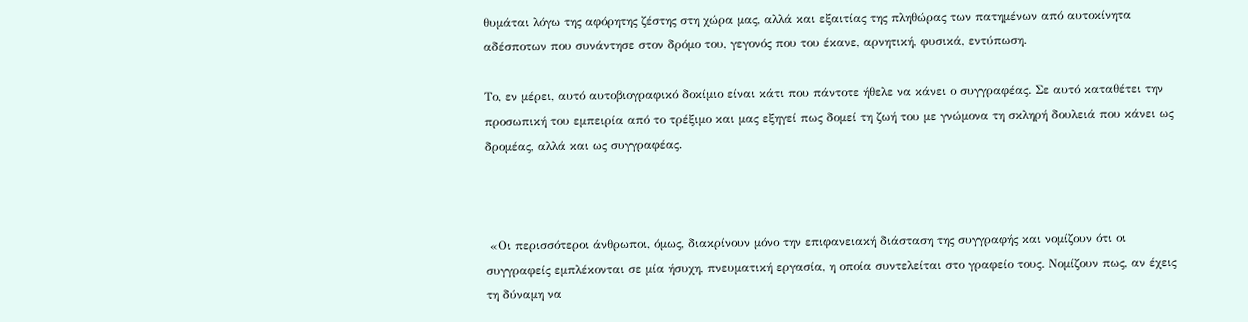θυμάται λόγω της αφόρητης ζέστης στη χώρα μας, αλλά και εξαιτίας της πληθώρας των πατημένων από αυτοκίνητα αδέσποτων που συνάντησε στον δρόμο του, γεγονός που του έκανε, αρνητική, φυσικά, εντύπωση.

Το, εν μέρει, αυτό αυτοβιογραφικό δοκίμιο είναι κάτι που πάντοτε ήθελε να κάνει ο συγγραφέας. Σε αυτό καταθέτει την προσωπική του εμπειρία από το τρέξιμο και μας εξηγεί πως δομεί τη ζωή του με γνώμονα τη σκληρή δουλειά που κάνει ως δρομέας, αλλά και ως συγγραφέας.



 «Οι περισσότεροι άνθρωποι, όμως, διακρίνουν μόνο την επιφανειακή διάσταση της συγγραφής και νομίζουν ότι οι συγγραφείς εμπλέκονται σε μία ήσυχη, πνευματική εργασία, η οποία συντελείται στο γραφείο τους. Νομίζουν πως, αν έχεις τη δύναμη να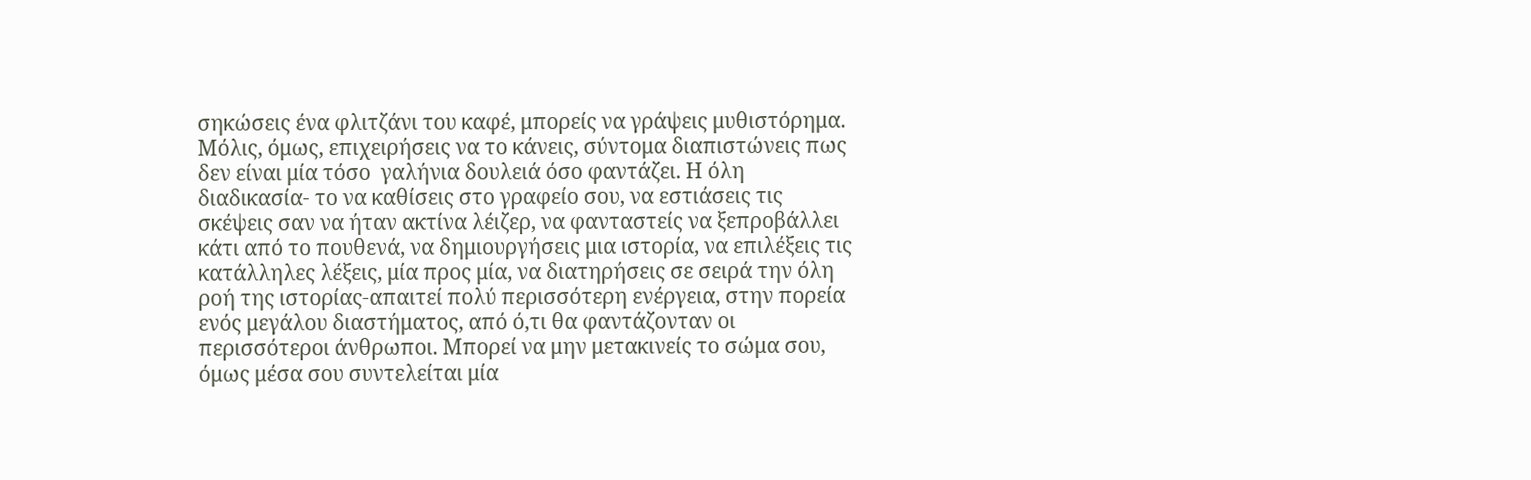σηκώσεις ένα φλιτζάνι του καφέ, μπορείς να γράψεις μυθιστόρημα. Μόλις, όμως, επιχειρήσεις να το κάνεις, σύντομα διαπιστώνεις πως δεν είναι μία τόσο  γαλήνια δουλειά όσο φαντάζει. Η όλη διαδικασία- το να καθίσεις στο γραφείο σου, να εστιάσεις τις σκέψεις σαν να ήταν ακτίνα λέιζερ, να φανταστείς να ξεπροβάλλει κάτι από το πουθενά, να δημιουργήσεις μια ιστορία, να επιλέξεις τις κατάλληλες λέξεις, μία προς μία, να διατηρήσεις σε σειρά την όλη ροή της ιστορίας-απαιτεί πολύ περισσότερη ενέργεια, στην πορεία ενός μεγάλου διαστήματος, από ό,τι θα φαντάζονταν οι περισσότεροι άνθρωποι. Μπορεί να μην μετακινείς το σώμα σου, όμως μέσα σου συντελείται μία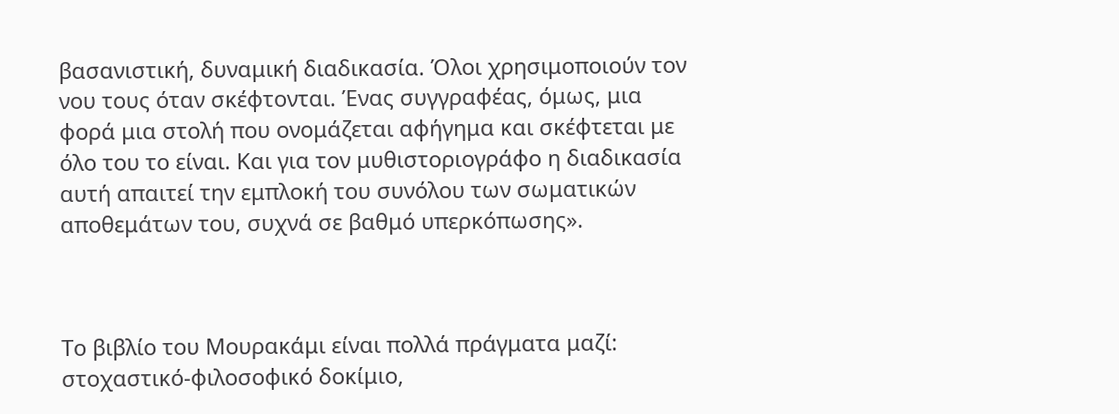βασανιστική, δυναμική διαδικασία. Όλοι χρησιμοποιούν τον νου τους όταν σκέφτονται. Ένας συγγραφέας, όμως, μια φορά μια στολή που ονομάζεται αφήγημα και σκέφτεται με όλο του το είναι. Και για τον μυθιστοριογράφο η διαδικασία αυτή απαιτεί την εμπλοκή του συνόλου των σωματικών αποθεμάτων του, συχνά σε βαθμό υπερκόπωσης».



Το βιβλίο του Μουρακάμι είναι πολλά πράγματα μαζί: στοχαστικό-φιλοσοφικό δοκίμιο,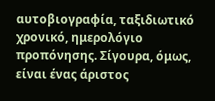αυτοβιογραφία, ταξιδιωτικό χρονικό, ημερολόγιο προπόνησης. Σίγουρα, όμως, είναι ένας άριστος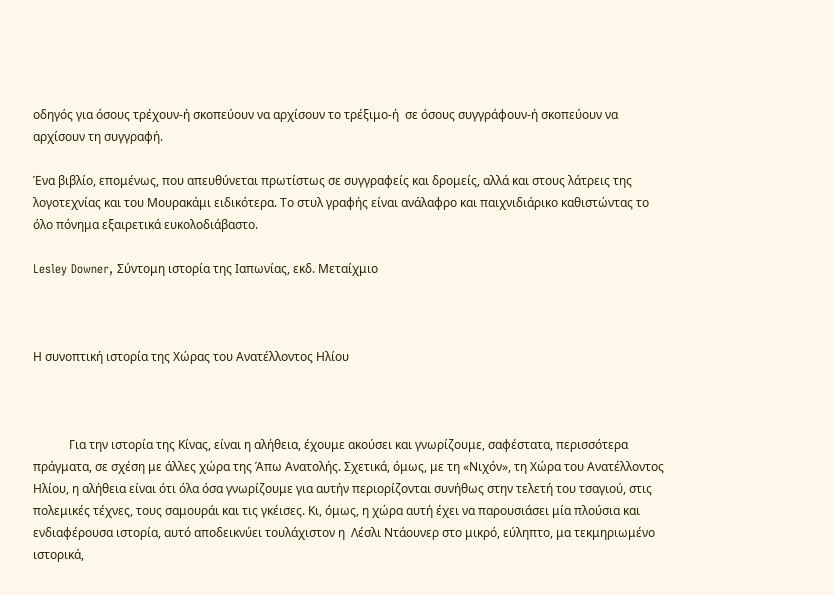οδηγός για όσους τρέχουν-ή σκοπεύουν να αρχίσουν το τρέξιμο-ή  σε όσους συγγράφουν-ή σκοπεύουν να αρχίσουν τη συγγραφή.

Ένα βιβλίο, επομένως, που απευθύνεται πρωτίστως σε συγγραφείς και δρομείς, αλλά και στους λάτρεις της λογοτεχνίας και του Μουρακάμι ειδικότερα. Το στυλ γραφής είναι ανάλαφρο και παιχνιδιάρικο καθιστώντας το όλο πόνημα εξαιρετικά ευκολοδιάβαστο.

Lesley Downer, Σύντομη ιστορία της Ιαπωνίας, εκδ. Μεταίχμιο



Η συνοπτική ιστορία της Χώρας του Ανατέλλοντος Ηλίου



            Για την ιστορία της Κίνας, είναι η αλήθεια, έχουμε ακούσει και γνωρίζουμε, σαφέστατα, περισσότερα πράγματα, σε σχέση με άλλες χώρα της Άπω Ανατολής. Σχετικά, όμως, με τη «Νιχόν», τη Χώρα του Ανατέλλοντος Ηλίου, η αλήθεια είναι ότι όλα όσα γνωρίζουμε για αυτήν περιορίζονται συνήθως στην τελετή του τσαγιού, στις πολεμικές τέχνες, τους σαμουράι και τις γκέισες. Κι, όμως, η χώρα αυτή έχει να παρουσιάσει μία πλούσια και ενδιαφέρουσα ιστορία, αυτό αποδεικνύει τουλάχιστον η  Λέσλι Ντάουνερ στο μικρό, εύληπτο, μα τεκμηριωμένο ιστορικά,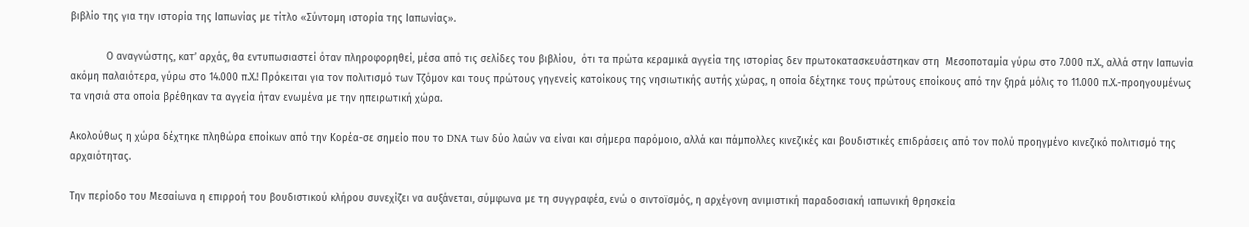βιβλίο της για την ιστορία της Ιαπωνίας με τίτλο «Σύντομη ιστορία της Ιαπωνίας».

            Ο αναγνώστης, κατ’ αρχάς, θα εντυπωσιαστεί όταν πληροφορηθεί, μέσα από τις σελίδες του βιβλίου,  ότι τα πρώτα κεραμικά αγγεία της ιστορίας δεν πρωτοκατασκευάστηκαν στη  Μεσοποταμία γύρω στο 7.000 π.Χ., αλλά στην Ιαπωνία ακόμη παλαιότερα, γύρω στο 14.000 π.Χ.! Πρόκειται για τον πολιτισμό των Τζόμον και τους πρώτους γηγενείς κατοίκους της νησιωτικής αυτής χώρας, η οποία δέχτηκε τους πρώτους εποίκους από την ξηρά μόλις το 11.000 π.Χ.-προηγουμένως τα νησιά στα οποία βρέθηκαν τα αγγεία ήταν ενωμένα με την ηπειρωτική χώρα.

Ακολούθως η χώρα δέχτηκε πληθώρα εποίκων από την Κορέα-σε σημείο που το DNA των δύο λαών να είναι και σήμερα παρόμοιο, αλλά και πάμπολλες κινεζικές και βουδιστικές επιδράσεις από τον πολύ προηγμένο κινεζικό πολιτισμό της αρχαιότητας.

Την περίοδο του Μεσαίωνα η επιρροή του βουδιστικού κλήρου συνεχίζει να αυξάνεται, σύμφωνα με τη συγγραφέα, ενώ ο σιντοϊσμός, η αρχέγονη ανιμιστική παραδοσιακή ιαπωνική θρησκεία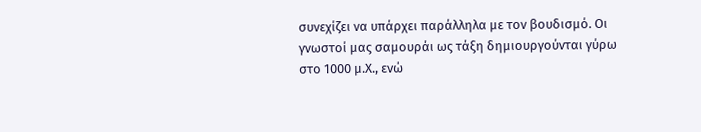συνεχίζει να υπάρχει παράλληλα με τον βουδισμό. Οι γνωστοί μας σαμουράι ως τάξη δημιουργούνται γύρω στο 1000 μ.Χ., ενώ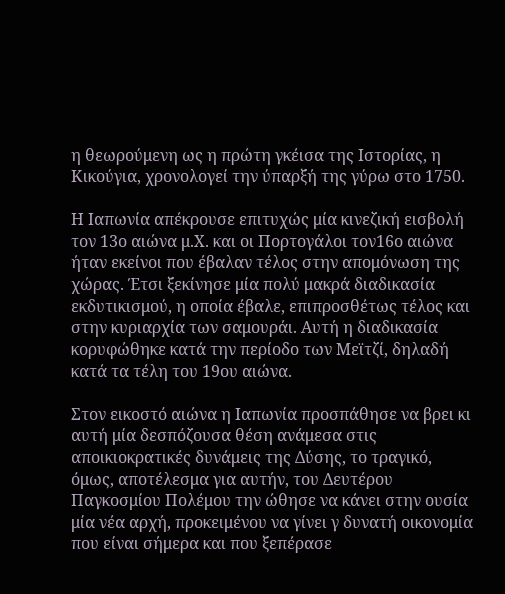η θεωρούμενη ως η πρώτη γκέισα της Ιστορίας, η Κικούγια, χρονολογεί την ύπαρξή της γύρω στο 1750.

Η Ιαπωνία απέκρουσε επιτυχώς μία κινεζική εισβολή τον 13ο αιώνα μ.Χ. και οι Πορτογάλοι τον16ο αιώνα ήταν εκείνοι που έβαλαν τέλος στην απομόνωση της χώρας. Έτσι ξεκίνησε μία πολύ μακρά διαδικασία εκδυτικισμού, η οποία έβαλε, επιπροσθέτως τέλος και στην κυριαρχία των σαμουράι. Αυτή η διαδικασία κορυφώθηκε κατά την περίοδο των Μεϊτζί, δηλαδή κατά τα τέλη του 19ου αιώνα.

Στον εικοστό αιώνα η Ιαπωνία προσπάθησε να βρει κι αυτή μία δεσπόζουσα θέση ανάμεσα στις αποικιοκρατικές δυνάμεις της Δύσης, το τραγικό, όμως, αποτέλεσμα για αυτήν, του Δευτέρου Παγκοσμίου Πολέμου την ώθησε να κάνει στην ουσία μία νέα αρχή, προκειμένου να γίνει γ δυνατή οικονομία που είναι σήμερα και που ξεπέρασε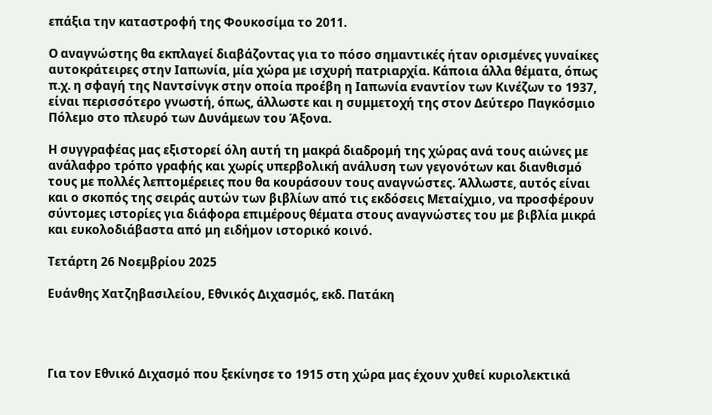επάξια την καταστροφή της Φουκοσίμα το 2011.

Ο αναγνώστης θα εκπλαγεί διαβάζοντας για το πόσο σημαντικές ήταν ορισμένες γυναίκες αυτοκράτειρες στην Ιαπωνία, μία χώρα με ισχυρή πατριαρχία. Κάποια άλλα θέματα, όπως π.χ. η σφαγή της Ναντσίνγκ στην οποία προέβη η Ιαπωνία εναντίον των Κινέζων το 1937, είναι περισσότερο γνωστή, όπως, άλλωστε και η συμμετοχή της στον Δεύτερο Παγκόσμιο Πόλεμο στο πλευρό των Δυνάμεων του Άξονα.

Η συγγραφέας μας εξιστορεί όλη αυτή τη μακρά διαδρομή της χώρας ανά τους αιώνες με ανάλαφρο τρόπο γραφής και χωρίς υπερβολική ανάλυση των γεγονότων και διανθισμό τους με πολλές λεπτομέρειες που θα κουράσουν τους αναγνώστες. Άλλωστε, αυτός είναι και ο σκοπός της σειράς αυτών των βιβλίων από τις εκδόσεις Μεταίχμιο, να προσφέρουν σύντομες ιστορίες για διάφορα επιμέρους θέματα στους αναγνώστες του με βιβλία μικρά και ευκολοδιάβαστα από μη ειδήμον ιστορικό κοινό.

Τετάρτη 26 Νοεμβρίου 2025

Ευάνθης Χατζηβασιλείου, Εθνικός Διχασμός, εκδ. Πατάκη




Για τον Εθνικό Διχασμό που ξεκίνησε το 1915 στη χώρα μας έχουν χυθεί κυριολεκτικά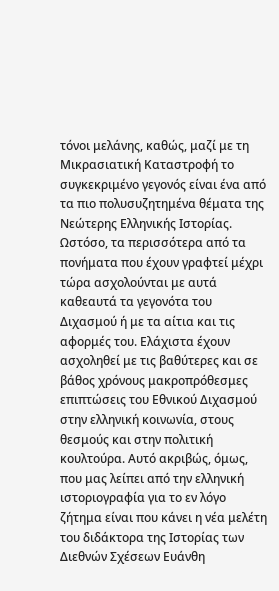τόνοι μελάνης, καθώς, μαζί με τη Μικρασιατική Καταστροφή το συγκεκριμένο γεγονός είναι ένα από τα πιο πολυσυζητημένα θέματα της Νεώτερης Ελληνικής Ιστορίας. Ωστόσο, τα περισσότερα από τα πονήματα που έχουν γραφτεί μέχρι τώρα ασχολούνται με αυτά καθεαυτά τα γεγονότα του Διχασμού ή με τα αίτια και τις αφορμές του. Ελάχιστα έχουν ασχοληθεί με τις βαθύτερες και σε βάθος χρόνους μακροπρόθεσμες επιπτώσεις του Εθνικού Διχασμού στην ελληνική κοινωνία, στους θεσμούς και στην πολιτική κουλτούρα. Αυτό ακριβώς, όμως, που μας λείπει από την ελληνική ιστοριογραφία για το εν λόγο ζήτημα είναι που κάνει η νέα μελέτη του διδάκτορα της Ιστορίας των Διεθνών Σχέσεων Ευάνθη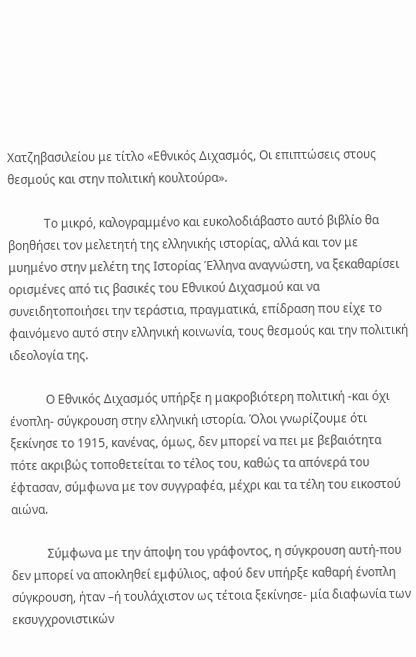Χατζηβασιλείου με τίτλο «Εθνικός Διχασμός, Οι επιπτώσεις στους θεσμούς και στην πολιτική κουλτούρα».

            Το μικρό, καλογραμμένο και ευκολοδιάβαστο αυτό βιβλίο θα βοηθήσει τον μελετητή της ελληνικής ιστορίας, αλλά και τον με μυημένο στην μελέτη της Ιστορίας Έλληνα αναγνώστη, να ξεκαθαρίσει ορισμένες από τις βασικές του Εθνικού Διχασμού και να συνειδητοποιήσει την τεράστια, πραγματικά, επίδραση που είχε το φαινόμενο αυτό στην ελληνική κοινωνία, τους θεσμούς και την πολιτική ιδεολογία της.

            Ο Εθνικός Διχασμός υπήρξε η μακροβιότερη πολιτική -και όχι ένοπλη- σύγκρουση στην ελληνική ιστορία. Όλοι γνωρίζουμε ότι ξεκίνησε το 1915, κανένας, όμως, δεν μπορεί να πει με βεβαιότητα πότε ακριβώς τοποθετείται το τέλος του, καθώς τα απόνερά του έφτασαν, σύμφωνα με τον συγγραφέα, μέχρι και τα τέλη του εικοστού αιώνα.

            Σύμφωνα με την άποψη του γράφοντος, η σύγκρουση αυτή-που δεν μπορεί να αποκληθεί εμφύλιος, αφού δεν υπήρξε καθαρή ένοπλη σύγκρουση, ήταν –ή τουλάχιστον ως τέτοια ξεκίνησε- μία διαφωνία των εκσυγχρονιστικών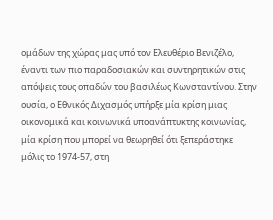ομάδων της χώρας μας υπό τον Ελευθέριο Βενιζέλο, έναντι των πιο παραδοσιακών και συντηρητικών στις απόψεις τους οπαδών του βασιλέως Κωνσταντίνου. Στην ουσία, ο Εθνικός Διχασμός υπήρξε μία κρίση μιας οικονομικά και κοινωνικά υποανάπτυκτης κοινωνίας, μία κρίση που μπορεί να θεωρηθεί ότι ξεπεράστηκε μόλις το 1974-57, στη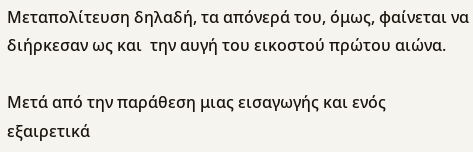Μεταπολίτευση δηλαδή, τα απόνερά του, όμως, φαίνεται να διήρκεσαν ως και  την αυγή του εικοστού πρώτου αιώνα.

Μετά από την παράθεση μιας εισαγωγής και ενός εξαιρετικά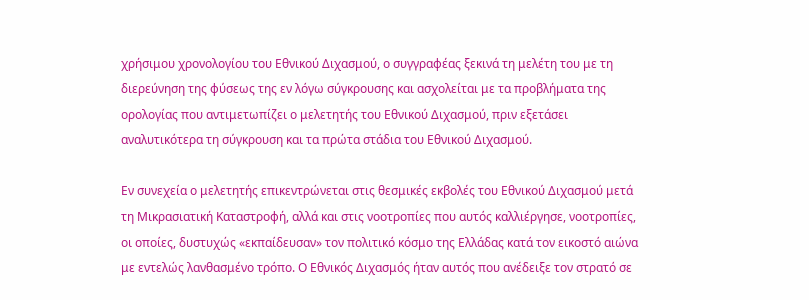χρήσιμου χρονολογίου του Εθνικού Διχασμού, ο συγγραφέας ξεκινά τη μελέτη του με τη διερεύνηση της φύσεως της εν λόγω σύγκρουσης και ασχολείται με τα προβλήματα της ορολογίας που αντιμετωπίζει ο μελετητής του Εθνικού Διχασμού, πριν εξετάσει αναλυτικότερα τη σύγκρουση και τα πρώτα στάδια του Εθνικού Διχασμού.

Εν συνεχεία ο μελετητής επικεντρώνεται στις θεσμικές εκβολές του Εθνικού Διχασμού μετά τη Μικρασιατική Καταστροφή, αλλά και στις νοοτροπίες που αυτός καλλιέργησε, νοοτροπίες, οι οποίες, δυστυχώς «εκπαίδευσαν» τον πολιτικό κόσμο της Ελλάδας κατά τον εικοστό αιώνα με εντελώς λανθασμένο τρόπο. Ο Εθνικός Διχασμός ήταν αυτός που ανέδειξε τον στρατό σε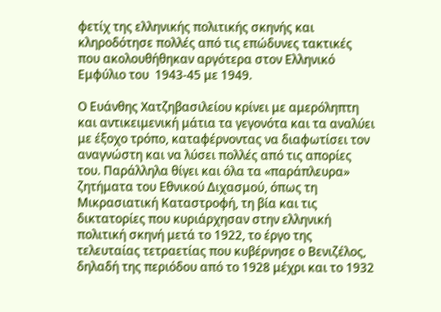φετίχ της ελληνικής πολιτικής σκηνής και κληροδότησε πολλές από τις επώδυνες τακτικές που ακολουθήθηκαν αργότερα στον Ελληνικό Εμφύλιο του  1943-45 με 1949.

Ο Ευάνθης Χατζηβασιλείου κρίνει με αμερόληπτη και αντικειμενική μάτια τα γεγονότα και τα αναλύει με έξοχο τρόπο, καταφέρνοντας να διαφωτίσει τον αναγνώστη και να λύσει πολλές από τις απορίες του. Παράλληλα θίγει και όλα τα «παράπλευρα» ζητήματα του Εθνικού Διχασμού, όπως τη Μικρασιατική Καταστροφή, τη βία και τις δικτατορίες που κυριάρχησαν στην ελληνική πολιτική σκηνή μετά το 1922, το έργο της τελευταίας τετραετίας που κυβέρνησε ο Βενιζέλος, δηλαδή της περιόδου από το 1928 μέχρι και το 1932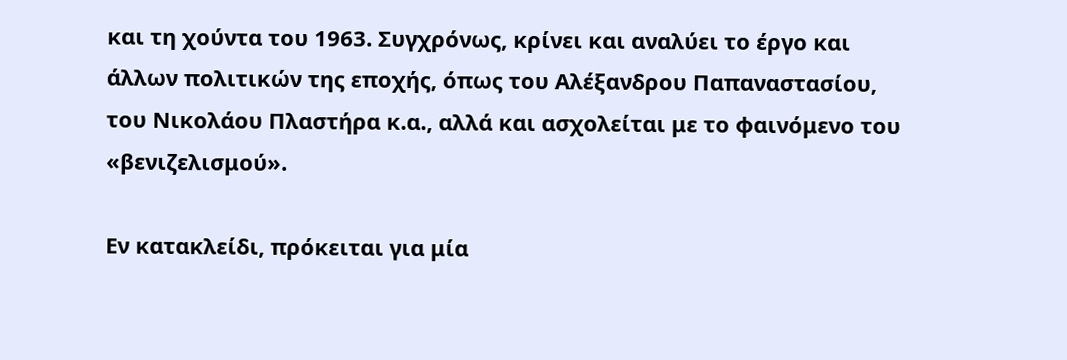και τη χούντα του 1963. Συγχρόνως, κρίνει και αναλύει το έργο και άλλων πολιτικών της εποχής, όπως του Αλέξανδρου Παπαναστασίου, του Νικολάου Πλαστήρα κ.α., αλλά και ασχολείται με το φαινόμενο του «βενιζελισμού».

Εν κατακλείδι, πρόκειται για μία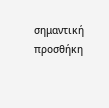σημαντική προσθήκη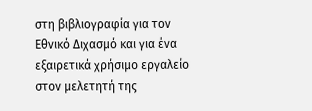στη βιβλιογραφία για τον Εθνικό Διχασμό και για ένα εξαιρετικά χρήσιμο εργαλείο στον μελετητή της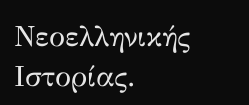Νεοελληνικής Ιστορίας.